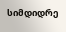სიმდიდრე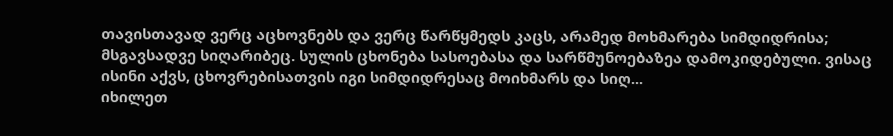თავისთავად ვერც აცხოვნებს და ვერც წარწყმედს კაცს, არამედ მოხმარება სიმდიდრისა; მსგავსადვე სიღარიბეც. სულის ცხონება სასოებასა და სარწმუნოებაზეა დამოკიდებული. ვისაც ისინი აქვს, ცხოვრებისათვის იგი სიმდიდრესაც მოიხმარს და სიღ...
იხილეთ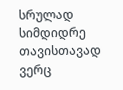სრულად
სიმდიდრე თავისთავად ვერც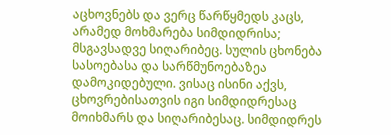აცხოვნებს და ვერც წარწყმედს კაცს, არამედ მოხმარება სიმდიდრისა; მსგავსადვე სიღარიბეც. სულის ცხონება სასოებასა და სარწმუნოებაზეა დამოკიდებული. ვისაც ისინი აქვს, ცხოვრებისათვის იგი სიმდიდრესაც მოიხმარს და სიღარიბესაც. სიმდიდრეს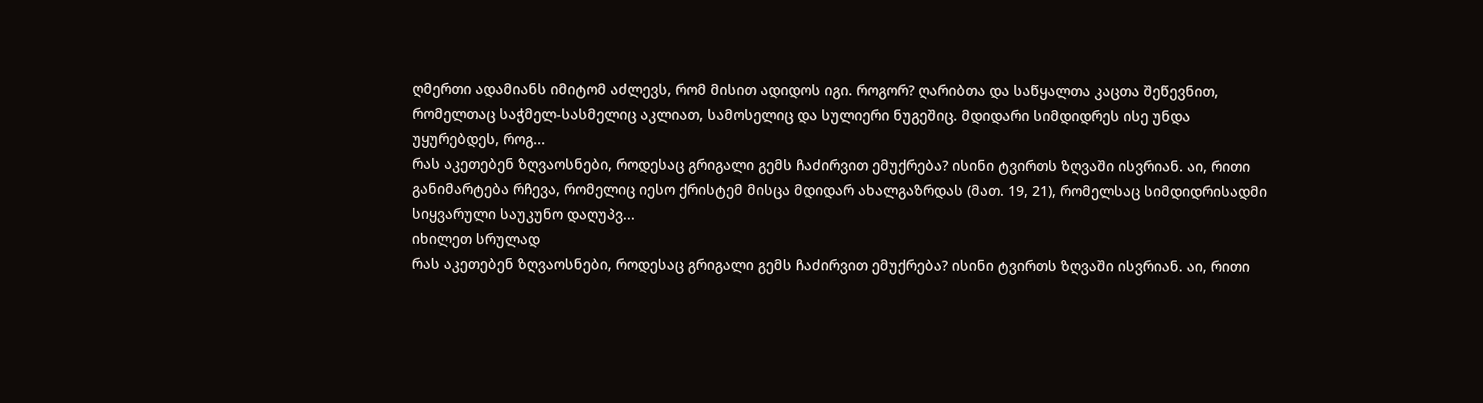ღმერთი ადამიანს იმიტომ აძლევს, რომ მისით ადიდოს იგი. როგორ? ღარიბთა და საწყალთა კაცთა შეწევნით, რომელთაც საჭმელ-სასმელიც აკლიათ, სამოსელიც და სულიერი ნუგეშიც. მდიდარი სიმდიდრეს ისე უნდა უყურებდეს, როგ...
რას აკეთებენ ზღვაოსნები, როდესაც გრიგალი გემს ჩაძირვით ემუქრება? ისინი ტვირთს ზღვაში ისვრიან. აი, რითი განიმარტება რჩევა, რომელიც იესო ქრისტემ მისცა მდიდარ ახალგაზრდას (მათ. 19, 21), რომელსაც სიმდიდრისადმი სიყვარული საუკუნო დაღუპვ...
იხილეთ სრულად
რას აკეთებენ ზღვაოსნები, როდესაც გრიგალი გემს ჩაძირვით ემუქრება? ისინი ტვირთს ზღვაში ისვრიან. აი, რითი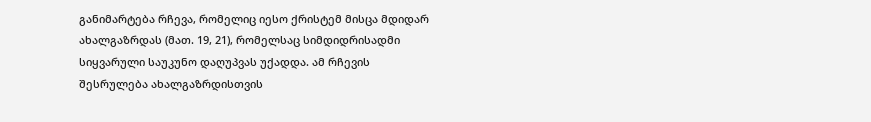განიმარტება რჩევა, რომელიც იესო ქრისტემ მისცა მდიდარ ახალგაზრდას (მათ. 19, 21), რომელსაც სიმდიდრისადმი სიყვარული საუკუნო დაღუპვას უქადდა. ამ რჩევის შესრულება ახალგაზრდისთვის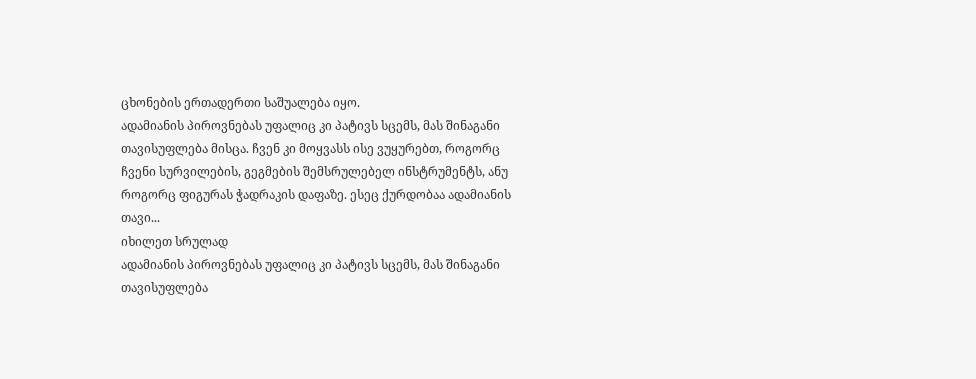ცხონების ერთადერთი საშუალება იყო.
ადამიანის პიროვნებას უფალიც კი პატივს სცემს, მას შინაგანი თავისუფლება მისცა. ჩვენ კი მოყვასს ისე ვუყურებთ, როგორც ჩვენი სურვილების, გეგმების შემსრულებელ ინსტრუმენტს, ანუ როგორც ფიგურას ჭადრაკის დაფაზე. ესეც ქურდობაა ადამიანის თავი...
იხილეთ სრულად
ადამიანის პიროვნებას უფალიც კი პატივს სცემს, მას შინაგანი თავისუფლება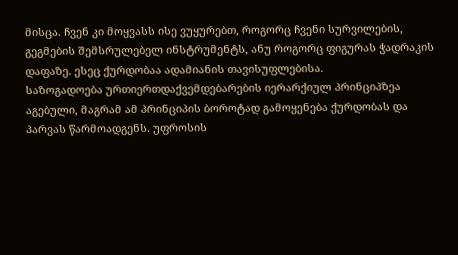მისცა. ჩვენ კი მოყვასს ისე ვუყურებთ, როგორც ჩვენი სურვილების, გეგმების შემსრულებელ ინსტრუმენტს, ანუ როგორც ფიგურას ჭადრაკის დაფაზე. ესეც ქურდობაა ადამიანის თავისუფლებისა.
საზოგადოება ურთიერთდაქვემდებარების იერარქიულ პრინციპზეა აგებული, მაგრამ ამ პრინციპის ბოროტად გამოყენება ქურდობას და პარვას წარმოადგენს. უფროსის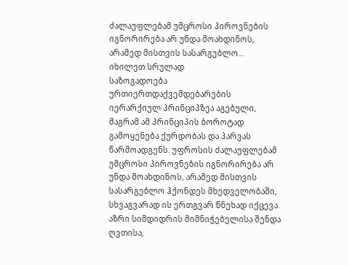ძალაუფლებამ უმცროსი პიროვნების იგნორირება არ უნდა მოახდინოს, არამედ მისთვის სასარგებლო...
იხილეთ სრულად
საზოგადოება ურთიერთდაქვემდებარების იერარქიულ პრინციპზეა აგებული, მაგრამ ამ პრინციპის ბოროტად გამოყენება ქურდობას და პარვას წარმოადგენს. უფროსის ძალაუფლებამ უმცროსი პიროვნების იგნორირება არ უნდა მოახდინოს, არამედ მისთვის სასარგებლო ჰქონდეს მხედველობაში, სხვაგვარად ის ერთგვარ წნეხად იქცევა.
აზრი სიმდიდრის მიმნიჭებელისა შენდა ღვთისა,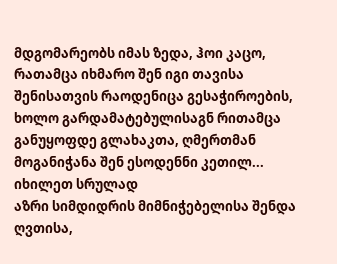მდგომარეობს იმას ზედა, ჰოი კაცო, რათამცა იხმარო შენ იგი თავისა შენისათვის რაოდენიცა გესაჭიროების, ხოლო გარდამატებულისაგნ რითამცა განუყოფდე გლახაკთა, ღმერთმან მოგანიჭანა შენ ესოდენნი კეთილ...
იხილეთ სრულად
აზრი სიმდიდრის მიმნიჭებელისა შენდა ღვთისა,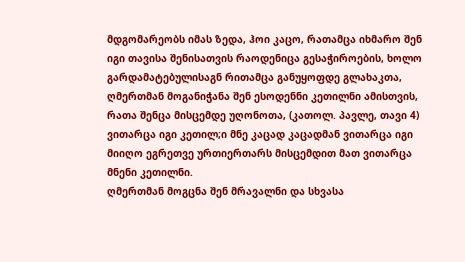მდგომარეობს იმას ზედა, ჰოი კაცო, რათამცა იხმარო შენ იგი თავისა შენისათვის რაოდენიცა გესაჭიროების, ხოლო გარდამატებულისაგნ რითამცა განუყოფდე გლახაკთა, ღმერთმან მოგანიჭანა შენ ესოდენნი კეთილნი ამისთვის, რათა შენცა მისცემდე უღონოთა, (კათოლ. პავლე, თავი 4) ვითარცა იგი კეთილ;ი მნე კაცად კაცადმან ვითარცა იგი მიიღო ეგრეთვე ურთიერთარს მისცემდით მათ ვითარცა მნენი კეთილნი.
ღმერთმან მოგცნა შენ მრავალნი და სხვასა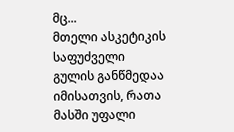მც...
მთელი ასკეტიკის საფუძველი გულის განწმედაა იმისათვის, რათა მასში უფალი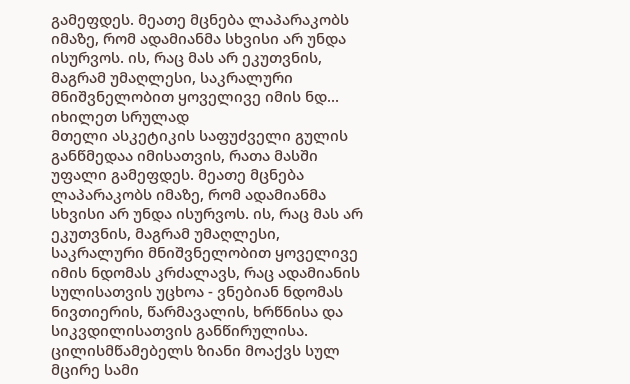გამეფდეს. მეათე მცნება ლაპარაკობს იმაზე, რომ ადამიანმა სხვისი არ უნდა ისურვოს. ის, რაც მას არ ეკუთვნის, მაგრამ უმაღლესი, საკრალური მნიშვნელობით ყოველივე იმის ნდ...
იხილეთ სრულად
მთელი ასკეტიკის საფუძველი გულის განწმედაა იმისათვის, რათა მასში უფალი გამეფდეს. მეათე მცნება ლაპარაკობს იმაზე, რომ ადამიანმა სხვისი არ უნდა ისურვოს. ის, რაც მას არ ეკუთვნის, მაგრამ უმაღლესი, საკრალური მნიშვნელობით ყოველივე იმის ნდომას კრძალავს, რაც ადამიანის სულისათვის უცხოა - ვნებიან ნდომას ნივთიერის, წარმავალის, ხრწნისა და სიკვდილისათვის განწირულისა.
ცილისმწამებელს ზიანი მოაქვს სულ მცირე სამი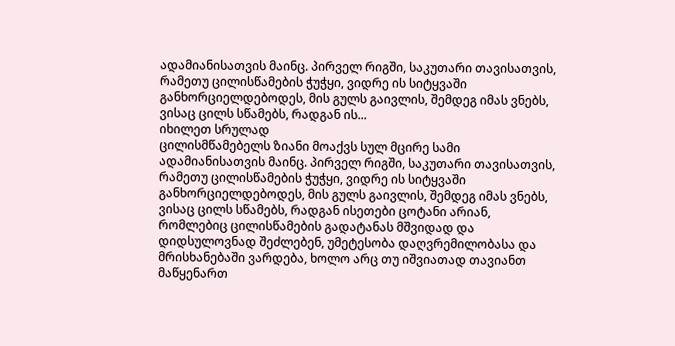ადამიანისათვის მაინც. პირველ რიგში, საკუთარი თავისათვის, რამეთუ ცილისწამების ჭუჭყი, ვიდრე ის სიტყვაში განხორციელდებოდეს, მის გულს გაივლის, შემდეგ იმას ვნებს, ვისაც ცილს სწამებს, რადგან ის...
იხილეთ სრულად
ცილისმწამებელს ზიანი მოაქვს სულ მცირე სამი ადამიანისათვის მაინც. პირველ რიგში, საკუთარი თავისათვის, რამეთუ ცილისწამების ჭუჭყი, ვიდრე ის სიტყვაში განხორციელდებოდეს, მის გულს გაივლის, შემდეგ იმას ვნებს, ვისაც ცილს სწამებს, რადგან ისეთები ცოტანი არიან, რომლებიც ცილისწამების გადატანას მშვიდად და დიდსულოვნად შეძლებენ, უმეტესობა დაღვრემილობასა და მრისხანებაში ვარდება, ხოლო არც თუ იშვიათად თავიანთ მაწყენართ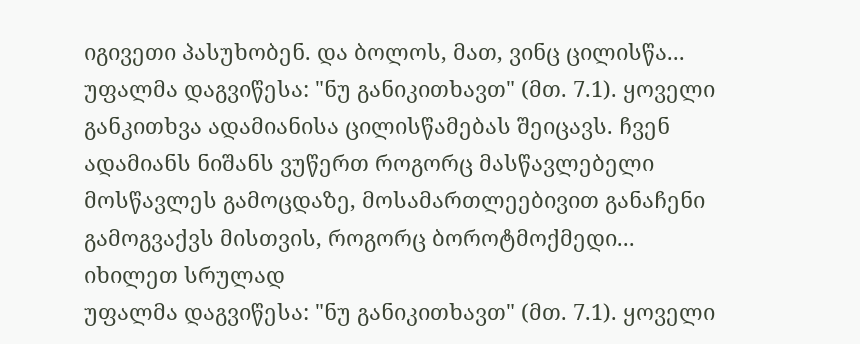იგივეთი პასუხობენ. და ბოლოს, მათ, ვინც ცილისწა...
უფალმა დაგვიწესა: "ნუ განიკითხავთ" (მთ. 7.1). ყოველი განკითხვა ადამიანისა ცილისწამებას შეიცავს. ჩვენ ადამიანს ნიშანს ვუწერთ როგორც მასწავლებელი მოსწავლეს გამოცდაზე, მოსამართლეებივით განაჩენი გამოგვაქვს მისთვის, როგორც ბოროტმოქმედი...
იხილეთ სრულად
უფალმა დაგვიწესა: "ნუ განიკითხავთ" (მთ. 7.1). ყოველი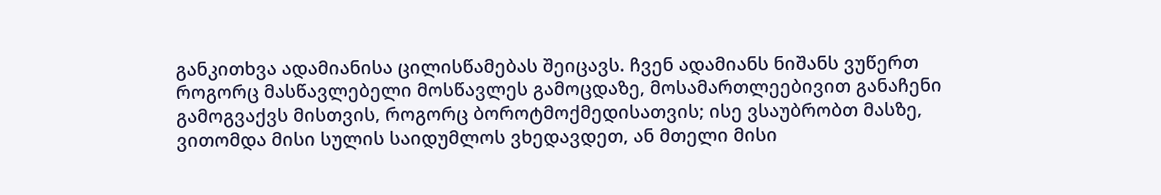განკითხვა ადამიანისა ცილისწამებას შეიცავს. ჩვენ ადამიანს ნიშანს ვუწერთ როგორც მასწავლებელი მოსწავლეს გამოცდაზე, მოსამართლეებივით განაჩენი გამოგვაქვს მისთვის, როგორც ბოროტმოქმედისათვის; ისე ვსაუბრობთ მასზე, ვითომდა მისი სულის საიდუმლოს ვხედავდეთ, ან მთელი მისი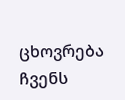ცხოვრება ჩვენს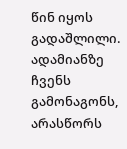წინ იყოს გადაშლილი. ადამიანზე ჩვენს გამონაგონს, არასწორს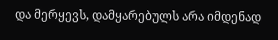და მერყევს, დამყარებულს არა იმდენად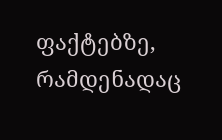ფაქტებზე, რამდენადაც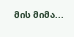მის მიმა...